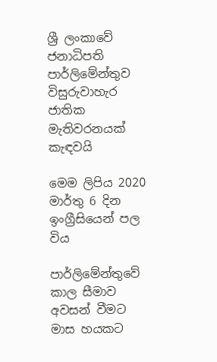ශ්‍රී ලංකාවේ ජනාධිපති පාර්ලිමේන්තුව විසුරුවාහැර ජාතික මැතිවරනයක් කැඳවයි

මෙම ලිපිය 2020 මාර්තු 6 දින ඉංග්‍රීසියෙන් පල විය

පාර්ලිමේන්තුවේ කාල සීමාව අවසන් වීමට මාස හයකට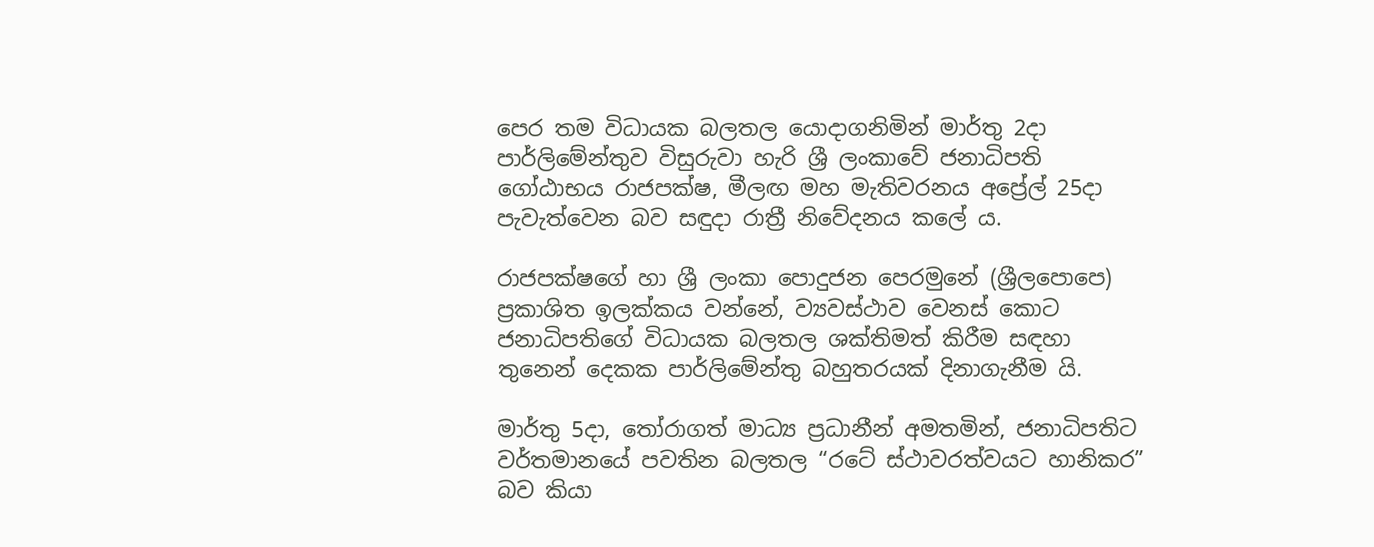පෙර තම විධායක බලතල යොදාගනිමින් මාර්තු 2දා පාර්ලිමේන්තුව විසුරුවා හැරි ශ්‍රී ලංකාවේ ජනාධිපති ගෝඨාභය රාජපක්ෂ, මීලඟ මහ මැතිවරනය අප්‍රේල් 25දා පැවැත්වෙන බව සඳුදා රාත්‍රී නිවේදනය කලේ ය.

රාජපක්ෂගේ හා ශ්‍රී ලංකා පොදුජන පෙරමුනේ (ශ්‍රීලපොපෙ) ප්‍රකාශිත ඉලක්කය වන්නේ, ව්‍යවස්ථාව වෙනස් කොට ජනාධිපතිගේ විධායක බලතල ශක්තිමත් කිරීම සඳහා තුනෙන් දෙකක පාර්ලිමේන්තු බහුතරයක් දිනාගැනීම යි.

මාර්තු 5දා, තෝරාගත් මාධ්‍ය ප්‍රධානීන් අමතමින්, ජනාධිපතිට වර්තමානයේ පවතින බලතල “රටේ ස්ථාවරත්වයට හානිකර” බව කියා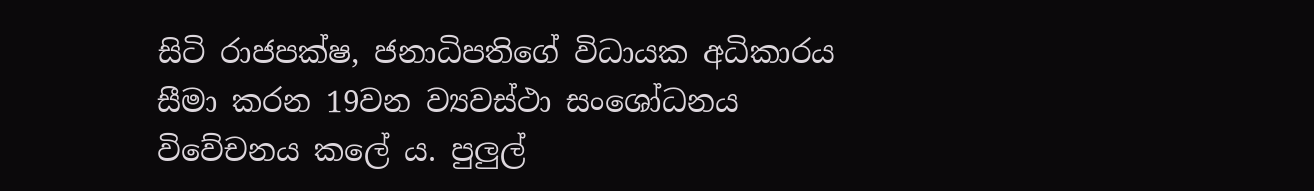සිටි රාජපක්ෂ, ජනාධිපතිගේ විධායක අධිකාරය සීමා කරන 19වන ව්‍යවස්ථා සංශෝධනය විවේචනය කලේ ය. පුලුල්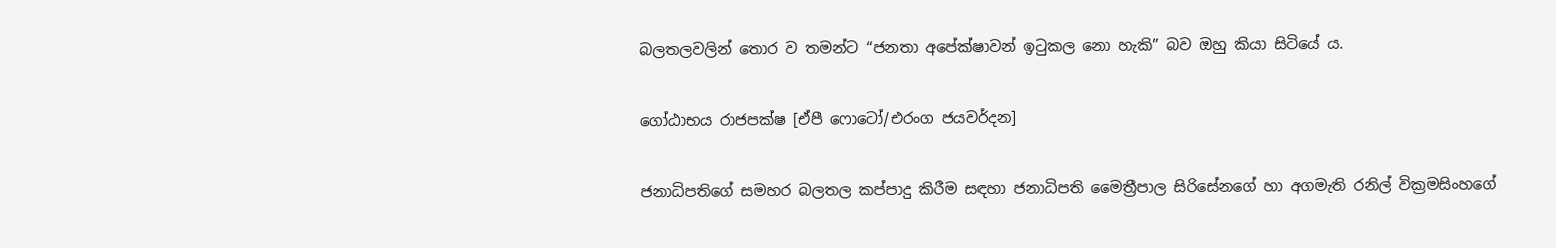බලතලවලින් තොර ව තමන්ට “ජනතා අපේක්ෂාවන් ඉටුකල නො හැකි” බව ඔහු කියා සිටියේ ය.

ගෝඨාභය රාජපක්ෂ [ඒපී ෆොටෝ/එරංග ජයවර්දන]

ජනාධිපතිගේ සමහර බලතල කප්පාදු කිරීම සඳහා ජනාධිපති මෛත්‍රීපාල සිරිසේනගේ හා අගමැති රනිල් වික්‍රමසිංහගේ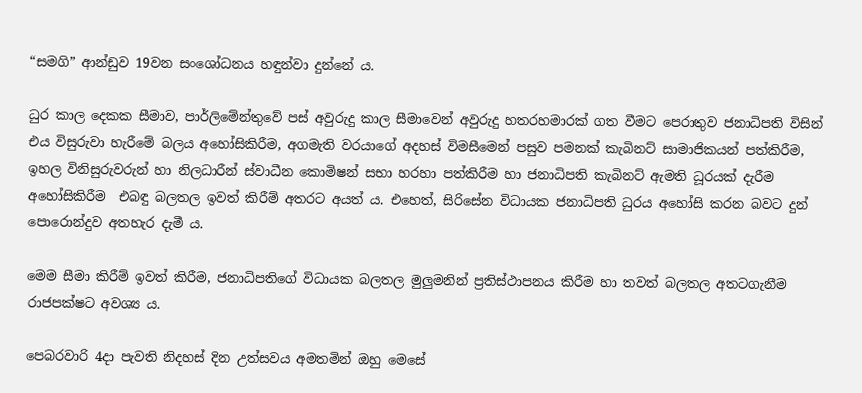“සමගි” ආන්ඩුව 19වන සංශෝධනය හඳුන්වා දුන්නේ ය.

ධුර කාල දෙකක සීමාව, පාර්ලිමේන්තුවේ පස් අවුරුදු කාල සීමාවෙන් අවුරුදු හතරහමාරක් ගත වීමට පෙරාතුව ජනාධිපති විසින් එය විසුරුවා හැරීමේ බලය අහෝසිකිරීම, අගමැති වරයාගේ අදහස් විමසීමෙන් පසුව පමනක් කැබිනට් සාමාජිකයන් පත්කිරීම, ඉහල විනිසුරුවරුන් හා නිලධාරීන් ස්වාධීන කොමිෂන් සභා හරහා පත්කිරීම හා ජනාධිපති කැබිනට් ඇමති ධූරයක් දැරීම අහෝසිකිරීම  එබඳු බලතල ඉවත් කිරීම් අතරට අයත් ය. එහෙත්, සිරිසේන විධායක ජනාධිපති ධුරය අහෝසි කරන බවට දුන් පොරොන්දුව අතහැර දැමී ය.

මෙම සීමා කිරීම් ඉවත් කිරීම, ජනාධිපතිගේ විධායක බලතල මුලුමනින් ප්‍රතිස්ථාපනය කිරීම හා තවත් බලතල අතටගැනීම රාජපක්ෂට අවශ්‍ය ය.

පෙබරවාරි 4දා පැවති නිදහස් දින උත්සවය අමතමින් ඔහු මෙසේ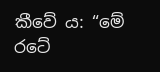කීවේ ය: “මේ රටේ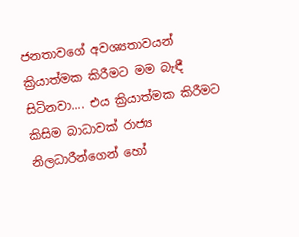ජනතාවගේ අවශ්‍යතාවයන් ක්‍රියාත්මක කිරීමට මම බැඳී සිටිනවා.... එය ක්‍රියාත්මක කිරීමට කිසිම බාධාවක් රාජ්‍ය නිලධාරීන්ගෙන් හෝ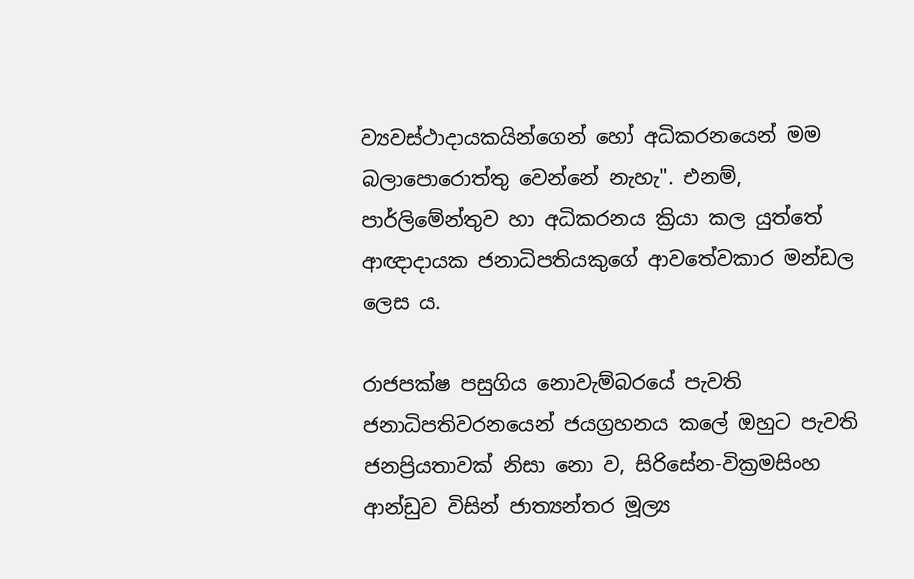ව්‍යවස්ථාදායකයින්ගෙන් හෝ අධිකරනයෙන් මම බලාපොරොත්තු වෙන්නේ නැහැ". එනම්, පාර්ලිමේන්තුව හා අධිකරනය ක්‍රියා කල යුත්තේ ආඥාදායක ජනාධිපතියකුගේ ආවතේවකාර මන්ඩල ලෙස ය.

රාජපක්ෂ පසුගිය නොවැම්බරයේ පැවති ජනාධිපතිවරනයෙන් ජයග්‍රහනය කලේ ඔහුට පැවති ජනප්‍රියතාවක් නිසා නො ව, සිරිසේන-වික්‍රමසිංහ ආන්ඩුව විසින් ජාත්‍යන්තර මූල්‍ය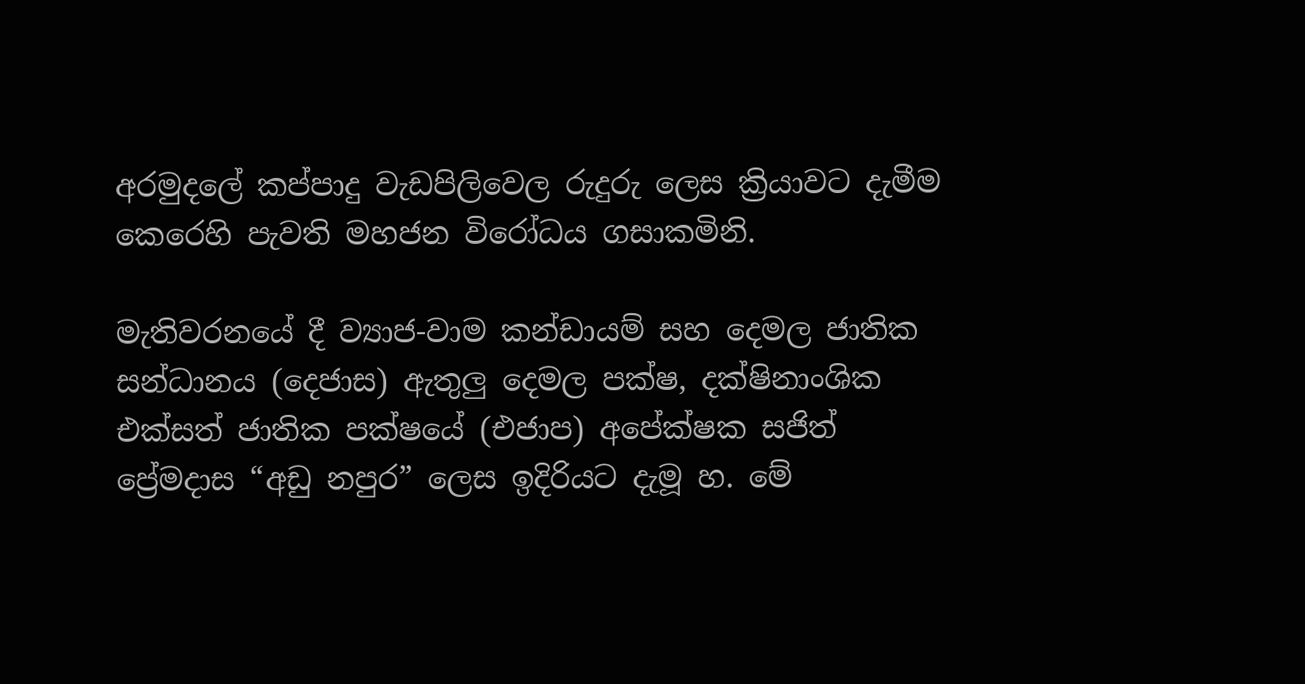අරමුදලේ කප්පාදු වැඩපිලිවෙල රුදුරු ලෙස ක්‍රියාවට දැමීම කෙරෙහි පැවති මහජන විරෝධය ගසාකමිනි.

මැතිවරනයේ දී ව්‍යාජ-වාම කන්ඩායම් සහ දෙමල ජාතික සන්ධානය (දෙජාස) ඇතුලු දෙමල පක්ෂ, දක්ෂිනාංශික එක්සත් ජාතික පක්ෂයේ (එජාප) අපේක්ෂක සජිත් ප්‍රේමදාස “අඩු නපුර” ලෙස ඉදිරියට දැමූ හ. මේ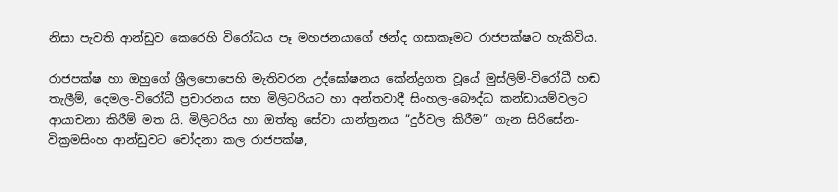නිසා පැවති ආන්ඩුව කෙරෙහි විරෝධය පෑ මහජනයාගේ ඡන්ද ගසාකෑමට රාජපක්ෂට හැකිවිය.

රාජපක්ෂ හා ඔහුගේ ශ්‍රීලපොපෙහි මැතිවරන උද්ඝෝෂනය කේන්ද්‍රගත වූයේ මුස්ලිම්-විරෝධී හඬ තැලීම්, දෙමල-විරෝධී ප්‍රචාරනය සහ මිලිටරියට හා අන්තවාදී සිංහල-බෞද්ධ කන්ඩායම්වලට ආයාචනා කිරීම් මත යි. මිලිටරිය හා ඔත්තු සේවා යාන්ත්‍රනය “දුර්වල කිරීම” ගැන සිරිසේන-වික්‍රමසිංහ ආන්ඩුවට චෝදනා කල රාජපක්ෂ,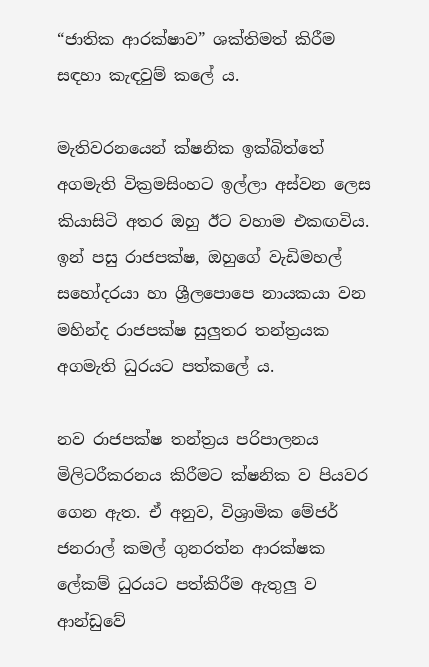“ජාතික ආරක්ෂාව” ශක්තිමත් කිරීම සඳහා කැඳවුම් කලේ ය.

මැතිවරනයෙන් ක්ෂනික ඉක්බිත්තේ අගමැති වික්‍රමසිංහට ඉල්ලා අස්වන ලෙස කියාසිටි අතර ඔහු ඊට වහාම එකඟවිය.  ඉන් පසු රාජපක්ෂ, ඔහුගේ වැඩිමහල් සහෝදරයා හා ශ්‍රීලපොපෙ නායකයා වන මහින්ද රාජපක්ෂ සුලුතර තන්ත්‍රයක අගමැති ධුරයට පත්කලේ ය.

නව රාජපක්ෂ තන්ත්‍රය පරිපාලනය මිලිටරීකරනය කිරීමට ක්ෂනික ව පියවර ගෙන ඇත. ඒ අනුව, විශ්‍රාමික මේජර් ජනරාල් කමල් ගුනරත්න ආරක්ෂක ලේකම් ධුරයට පත්කිරීම ඇතුලු ව ආන්ඩුවේ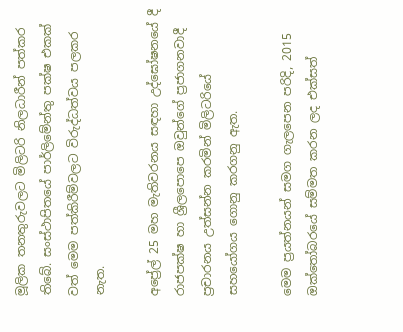මූලික තනතුරුවලට මිලිටරි නිලධාරීන් පත්කර තිබේ. සංස්ථාපිතයේ පාර්ලිමේන්තු පක්ෂ එකක් වත් මෙම පත්කිරීම්වලට විරුද්ධත්වය පලකර නැත.

අප්‍රේල් 25 මහ මැතිවරනය සඳහා උද්ඝෝෂනයේ දී රාජපක්ෂ හා ශ්‍රීලපොපෙ ඔවුන්ගේ ප්‍රජාගනවාදී ප්‍රචාරනය උත්සන්න කරමින් මිලිටරියේ සහයෝගය ගොනු කරගනු ඇත.

මෙම ප්‍රයත්නයන් සමග ගැලපෙන පරිදි, 2015 ඔක්තෝබරයේ සම්මත කරන ලද එක්සත්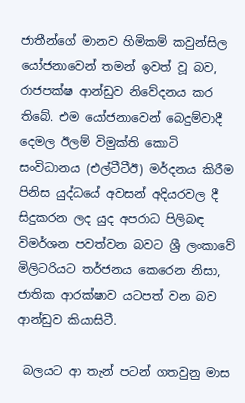ජාතීන්ගේ මානව හිමිකම් කවුන්සිල යෝජනාවෙන් තමන් ඉවත් වූ බව, රාජපක්ෂ ආන්ඩුව නිවේදනය කර තිබේ. එම යෝජනාවෙන් බෙදුම්වාදී දෙමල ඊලම් විමුක්ති කොටි සංවිධානය (එල්ටීටීඊ) මර්දනය කිරීම පිනිස යුද්ධයේ අවසන් අදියරවල දී සිදුකරන ලද යුද අපරාධ පිලිබඳ විමර්ශන පවත්වන බවට ශ්‍රී ලංකාවේ මිලිටරියට තර්ජනය කෙරෙන නිසා, ජාතික ආරක්ෂාව යටපත් වන බව ආන්ඩුව කියාසිටී.

 බලයට ආ තැන් පටන් ගතවුනු මාස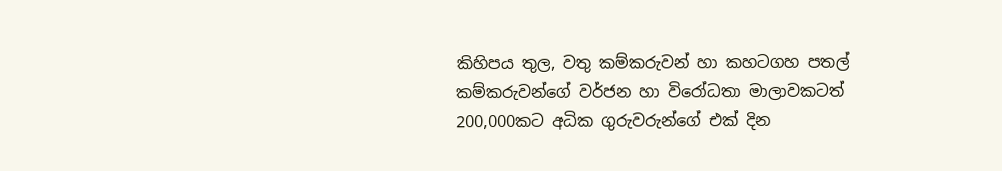කිහිපය තුල, වතු කම්කරුවන් හා කහටගහ පතල් කම්කරුවන්ගේ වර්ජන හා විරෝධතා මාලාවකටත් 200,000කට අධික ගුරුවරුන්ගේ එක් දින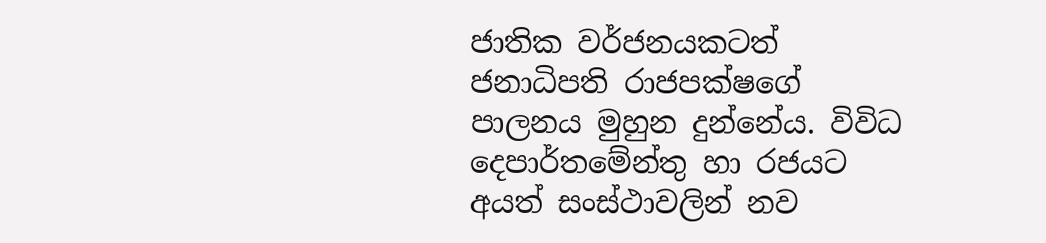ජාතික වර්ජනයකටත් ජනාධිපති රාජපක්ෂගේ පාලනය මුහුන දුන්නේය. විවිධ දෙපාර්තමේන්තු හා රජයට අයත් සංස්ථාවලින් නව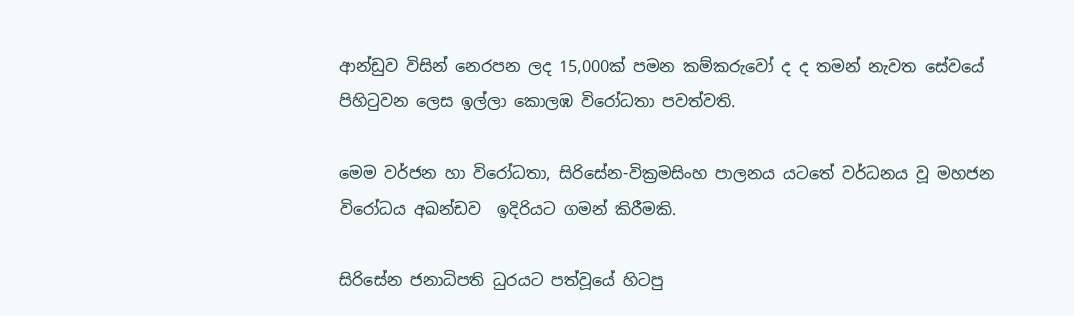ආන්ඩුව විසින් නෙරපන ලද 15,000ක් පමන කම්කරුවෝ ද ද තමන් නැවත සේවයේ පිහිටුවන ලෙස ඉල්ලා කොලඹ විරෝධතා පවත්වති.

මෙම වර්ජන හා විරෝධතා, සිරිසේන-වික්‍රමසිංහ පාලනය යටතේ වර්ධනය වූ මහජන විරෝධය අඛන්ඩව  ඉදිරියට ගමන් කිරීමකි.

සිරිසේන ජනාධිපති ධුරයට පත්වූයේ හිටපු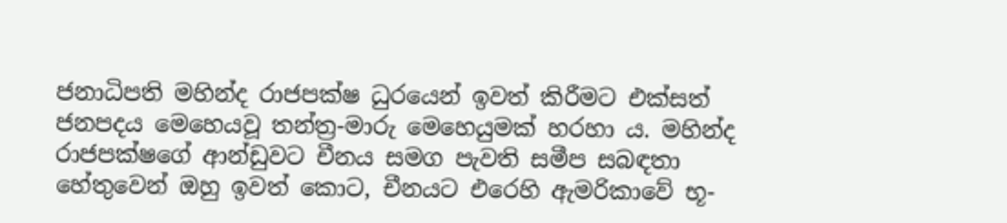ජනාධිපති මහින්ද රාජපක්ෂ ධුරයෙන් ඉවත් කිරීමට එක්සත් ජනපදය මෙහෙයවූ තන්ත්‍ර-මාරු මෙහෙයුමක් හරහා ය. මහින්ද රාජපක්ෂගේ ආන්ඩුවට චීනය සමග පැවති සමීප සබඳතා හේතුවෙන් ඔහු ඉවත් කොට, චීනයට එරෙහි ඇමරිකාවේ භූ-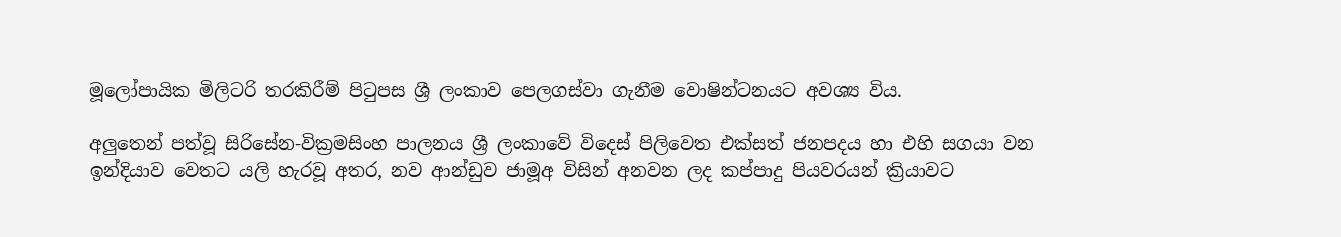මූලෝපායික මිලිටරි තරකිරීම් පිටුපස ශ්‍රී ලංකාව පෙලගස්වා ගැනීම වොෂින්ටනයට අවශ්‍ය විය.

අලුතෙන් පත්වූ සිරිසේන-වික්‍රමසිංහ පාලනය ශ්‍රී ලංකාවේ විදෙස් පිලිවෙත එක්සත් ජනපදය හා එහි සගයා වන ඉන්දියාව වෙතට යලි හැරවූ අතර, නව ආන්ඩුව ජාමූඅ විසින් අනවන ලද කප්පාදු පියවරයන් ක්‍රියාවට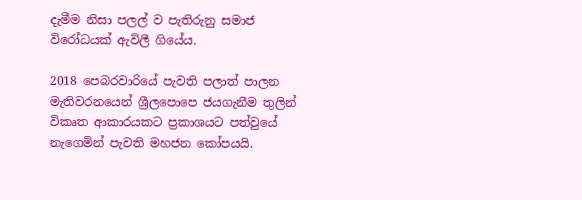දැමීම නිසා පලල් ව පැතිරුනු සමාජ විරෝධයක් ඇවිලී ගියේය.

2018 පෙබරවාරියේ පැවති පලාත් පාලන මැතිවරනයෙන් ශ්‍රීලපොපෙ ජයගැනීම තුලින් විකෘත ආකාරයකට ප්‍රකාශයට පත්වුයේ නැගෙමින් පැවති මහජන කෝපයයි.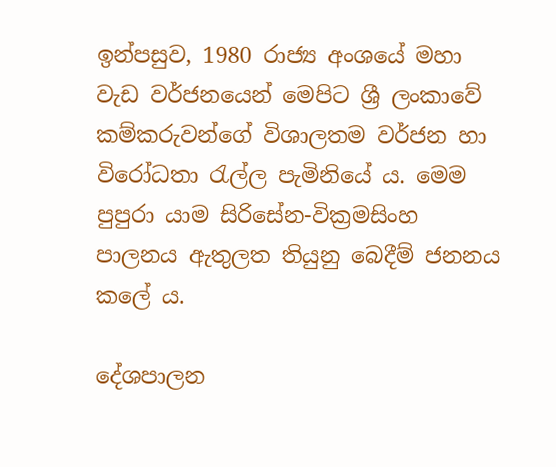ඉන්පසුව, 1980 රාජ්‍ය අංශයේ මහා වැඩ වර්ජනයෙන් මෙපිට ශ්‍රී ලංකාවේ කම්කරුවන්ගේ විශාලතම වර්ජන හා වි‍රෝධතා රැල්ල පැමිනියේ ය. මෙම පුපුරා යාම සිරිසේන-වික්‍රමසිංහ පාලනය ඇතුලත තියුනු බෙදීම් ජනනය කලේ ය.

දේශපාලන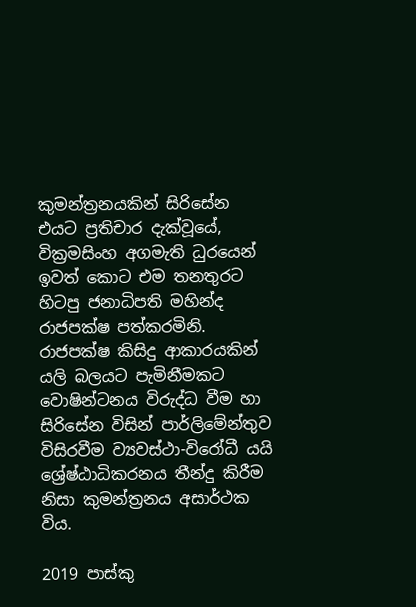කුමන්ත්‍රනයකින් සිරිසේන එයට ප්‍රතිචාර දැක්වූයේ, වික්‍රමසිංහ අගමැති ධුරයෙන් ඉවත් කොට එම තනතුරට හිටපු ජනාධිපති මහින්ද රාජපක්ෂ පත්කරමිනි. රාජපක්ෂ කිසිදු ආකාරයකින් යලි බලයට පැමිනීමකට වොෂින්ටනය විරුද්ධ වීම හා සිරිසේන විසින් පාර්ලිමේන්තුව විසිරවීම ව්‍යවස්ථා-විරෝධී යයි ශ්‍රේෂ්ඨාධිකරනය තීන්දු කිරීම නිසා කුමන්ත්‍රනය අසාර්ථක විය.

2019 පාස්කු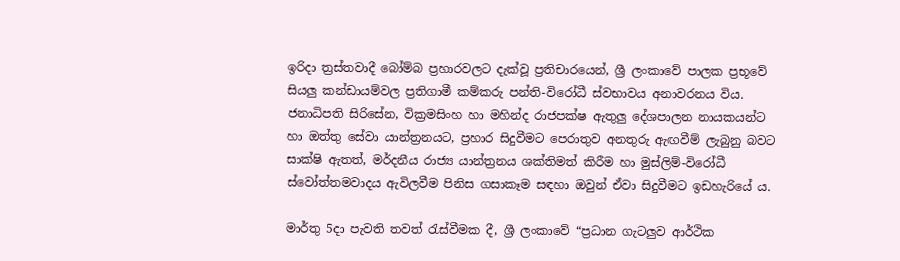ඉරිදා ත්‍රස්තවාදී බෝම්බ ප්‍රහාරවලට දැක්වූ ප්‍රතිචාරයෙන්, ශ්‍රී ලංකාවේ පාලක ප්‍රභූවේ සියලු කන්ඩායම්වල ප්‍රතිගාමී කම්කරු පන්ති-විරෝධී ස්වභාවය අනාවරනය විය. ජනාධිපති සිරිසේන, වික්‍රමසිංහ හා මහින්ද රාජපක්ෂ ඇතුලු දේශපාලන නායකයන්ට හා ඔත්තු සේවා යාන්ත්‍රනයට, ප්‍රහාර සිදුවීමට පෙරාතුව අනතුරු ඇඟවීම් ලැබුනු බවට සාක්ෂි ඇතත්, මර්දනීය රාජ්‍ය යාන්ත්‍රනය ශක්තිමත් කිරීම හා මුස්ලිම්-විරෝධී ස්වෝත්තමවාදය ඇවිලවීම පිනිස ගසාකෑම සඳහා ඔවුන් ඒවා සිදුවීමට ඉඩහැරියේ ය.

මාර්තු 5දා පැවති තවත් රැස්වීමක දී, ශ්‍රී ලංකාවේ “ප්‍රධාන ගැටලුව ආර්ථික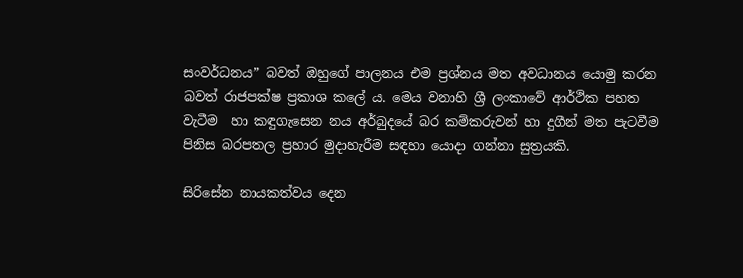සංවර්ධනය” බවත් ඔහුගේ පාලනය එම ප්‍රශ්නය මත අවධානය යොමු කරන බවත් රාජපක්ෂ ප්‍රකාශ කලේ ය. මෙය වනාහි ශ්‍රී ලංකාවේ ආර්ථික පහත වැටීම  හා කඳුගැසෙන නය අර්බුදයේ බර කම්කරුවන් හා දුගීන් මත පැටවීම පිනිස බරපතල ප්‍රහාර මුදාහැරීම සඳහා යොදා ගන්නා සුත්‍රයකි.

සිරිසේන නායකත්වය දෙන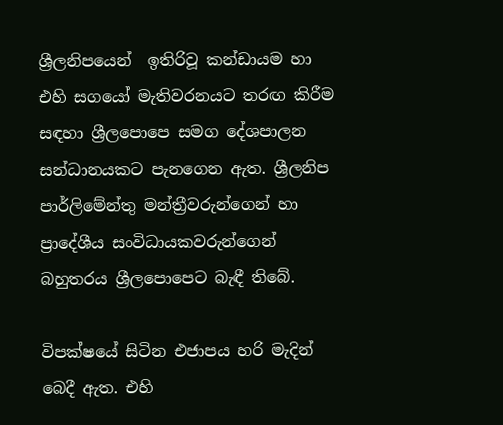ශ්‍රීලනිපයෙන්  ඉතිරිවූ කන්ඩායම හා එහි සගයෝ මැතිවරනයට තරඟ කිරීම සඳහා ශ්‍රීලපොපෙ සමග දේශපාලන සන්ධානයකට පැනගෙන ඇත. ශ්‍රීලනිප පාර්ලිමේන්තු මන්ත්‍රීවරුන්ගෙන් හා ප්‍රාදේශීය සංවිධායකවරුන්ගෙන් බහුතරය ශ්‍රීලපොපෙට බැඳී තිබේ.

විපක්ෂයේ සිටින එජාපය හරි මැදින් බෙදී ඇත. එහි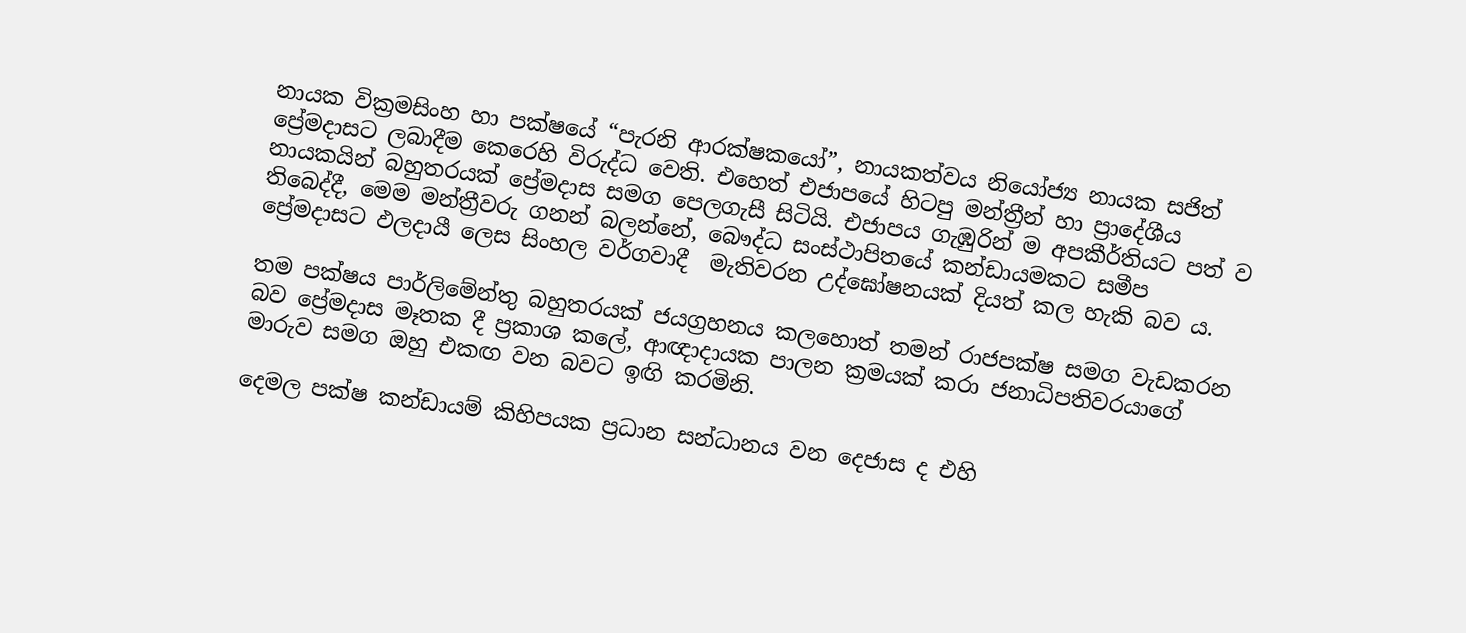නායක වික්‍රමසිංහ හා පක්ෂයේ “පැරනි ආරක්ෂකයෝ”, නායකත්වය නියෝජ්‍ය නායක සජිත් ප්‍රේමදාසට ලබාදීම කෙරෙහි විරුද්ධ වෙති. එහෙත් එජාපයේ හිටපු මන්ත්‍රීන් හා ප්‍රාදේශීය නායකයින් බහුතරයක් ප්‍රේමදාස සමග පෙලගැසී සිටියි. එජාපය ගැඹුරින් ම අපකීර්තියට පත් ව තිබෙද්දී, මෙම මන්ත්‍රීවරු ගනන් බලන්නේ, බෞද්ධ සංස්ථාපිතයේ කන්ඩායමකට සමීප ප්‍රේමදාසට ඵලදායී ලෙස සිංහල වර්ගවාදී  මැතිවරන උද්ඝෝෂනයක් දියත් කල හැකි බව ය.

තම පක්ෂය පාර්ලිමේන්තු බහුතරයක් ජයග්‍රහනය කලහොත් තමන් රාජපක්ෂ සමග වැඩකරන බව ප්‍රේමදාස මෑතක දී ප්‍රකාශ කලේ, ආඥාදායක පාලන ක්‍රමයක් කරා ජනාධිපතිවරයාගේ මාරුව සමග ඔහු එකඟ වන බවට ඉඟි කරමිනි.

දෙමල පක්ෂ කන්ඩායම් කිහිපයක ප්‍රධාන සන්ධානය වන දෙජාස ද එහි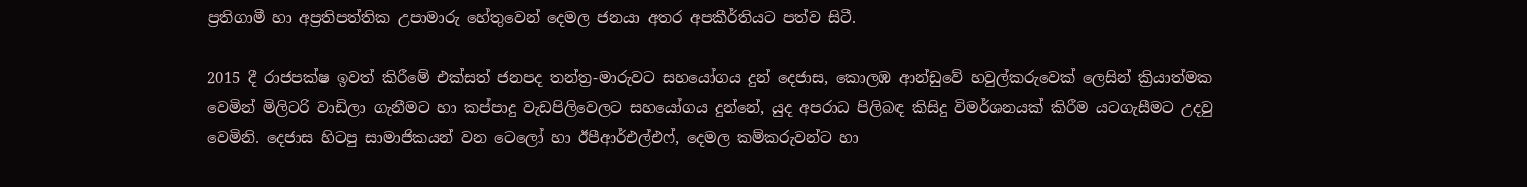ප්‍රතිගාමී හා අප්‍රතිපත්තික උපාමාරු හේතුවෙන් දෙමල ජනයා අතර අපකීර්තියට පත්ව සිටී.

2015 දී රාජපක්ෂ ඉවත් කිරීමේ එක්සත් ජනපද තන්ත්‍ර-මාරුවට සහයෝගය දුන් දෙජාස, කොලඹ ආන්ඩුවේ හවුල්කරුවෙක් ලෙසින් ක්‍රියාත්මක වෙමින් මිලිටරි වාඩිලා ගැනීමට හා කප්පාදු වැඩපිලිවෙලට සහයෝගය දුන්නේ, යුද අපරාධ පිලිබඳ කිසිදු විමර්ශනයක් කිරීම යටගැසීමට උදවු වෙමිනි. දෙජාස හිටපු සාමාජිකයන් වන ටෙලෝ හා ඊපීආර්එල්එෆ්, දෙමල කම්කරුවන්ට හා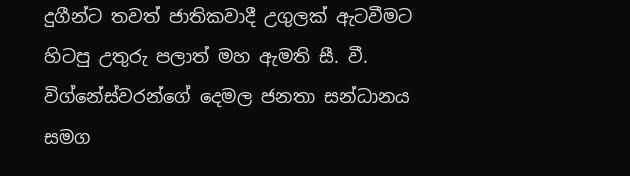දුගීන්ට තවත් ජාතිකවාදී උගුලක් ඇටවීමට හිටපු උතුරු පලාත් මහ ඇමති සී. වී. විග්නේස්වරන්ගේ දෙමල ජනතා සන්ධානය සමග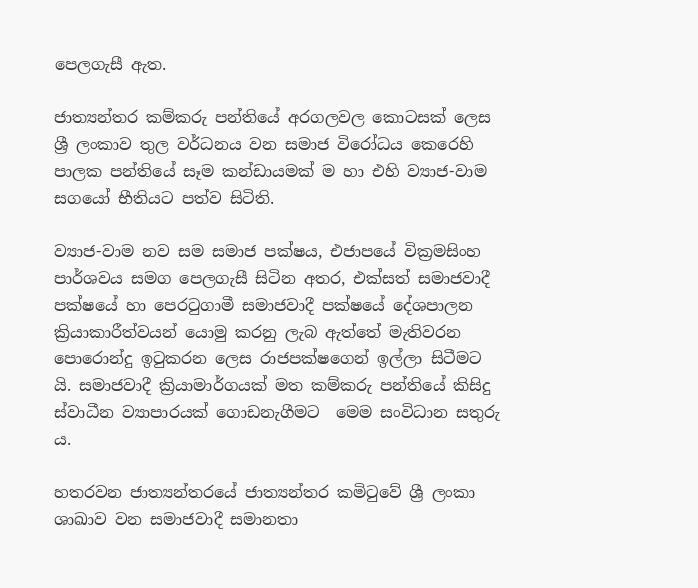පෙලගැසී ඇත.

ජාත්‍යන්තර කම්කරු පන්තියේ අරගලවල කොටසක් ලෙස ශ්‍රී ලංකාව තුල වර්ධනය වන සමාජ විරෝධය කෙරෙහි පාලක පන්තියේ සෑම කන්ඩායමක් ම හා එහි ව්‍යාජ-වාම සගයෝ භීතියට පත්ව සිටිති.

ව්‍යාජ-වාම නව සම සමාජ පක්ෂය, එජාපයේ වික්‍රමසිංහ පාර්ශවය සමග පෙලගැසී සිටින අතර, එක්සත් සමාජවාදී පක්ෂයේ හා පෙරටුගාමී සමාජවාදී පක්ෂයේ දේශපාලන ක්‍රියාකාරීත්වයන් යොමු කරනු ලැබ ඇත්තේ මැතිවරන පොරොන්දු ඉටුකරන ලෙස රාජපක්ෂගෙන් ඉල්ලා සිටීමට යි. සමාජවාදී ක්‍රියාමාර්ගයක් මත කම්කරු පන්තියේ කිසිදු ස්වාධීන ව්‍යාපාරයක් ගොඩනැගීමට  මෙම සංවිධාන සතුරු ය.

හතරවන ජාත්‍යන්තරයේ ජාත්‍යන්තර කමිටුවේ ශ්‍රී ලංකා ශාඛාව වන සමාජවාදී සමානතා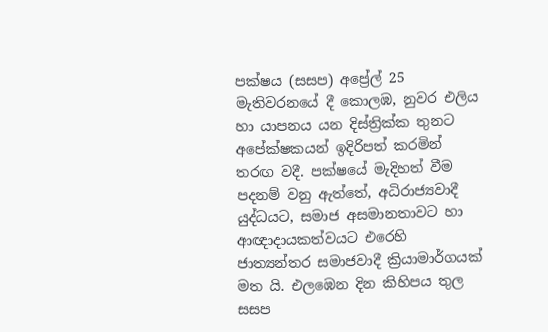පක්ෂය (සසප) අප්‍රේල් 25 මැතිවරනයේ දී කොලඹ, නුවර එලිය හා යාපනය යන දිස්ත්‍රික්ක තුනට අපේක්ෂකයන් ඉදිරිපත් කරමින් තරඟ වදී. පක්ෂයේ මැදිහත් වීම පදනම් වනු ඇත්තේ, අධිරාජ්‍යවාදී යුද්ධයට, සමාජ අසමානතාවට හා ආඥාදායකත්වයට එරෙහි ජාත්‍යන්තර සමාජවාදී ක්‍රියාමාර්ගයක් මත යි. එලඹෙන දින කිහිපය තුල සසප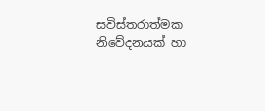සවිස්තරාත්මක නිවේදනයක් හා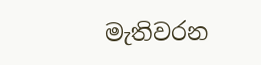මැතිවරන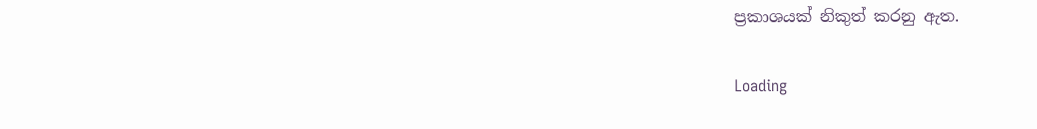ප්‍රකාශයක් නිකුත් කරනු ඇත.

Loading